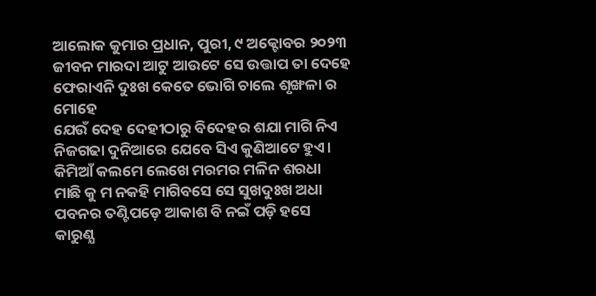ଆଲୋକ କୁମାର ପ୍ରଧାନ, ପୁରୀ, ୯ ଅକ୍ଟୋବର ୨୦୨୩
ଜୀବନ ମାରଦା ଆଟୁ ଆଉଟେ ସେ ଉତ୍ତାପ ତା ଦେହେ
ଫେରାଏନି ଦୁଃଖ କେତେ ଭୋଗି ଚାଲେ ଶୃଙ୍ଖଳା ର ମୋହେ
ଯେଉଁ ଦେହ ଦେହୀଠାରୁ ବିଦେହର ଶଯା ମାଗି ନିଏ
ନିଜଗଢା ଦୁନିଆରେ ଯେବେ ସିଏ କୁଣିଆଟେ ହୁଏ।
କିମିଆଁ କଲମେ ଲେଖେ ମରମର ମଳିନ ଶରଧା
ମାଛି କୁ ମ ନକହି ମାଗିବସେ ସେ ସୁଖଦୁଃଖ ଅଧା
ପବନର ତଣ୍ଟିପଡ଼େ ଆକାଶ ବି ନଇଁ ପଡ଼ି ହସେ
କାରୁଣ୍ଯ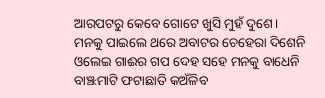ଆରପଟରୁ କେବେ ଗୋଟେ ଖୁସି ମୁହଁ ଦୁଶେ।
ମନକୁ ପାଇଲେ ଥରେ ଅବାଟର ଚେହେରା ଦିଶେନି
ଓଲେଇ ଗାଈର ଗପ ଦେହ ସହେ ମନକୁ ବାଧେନି
ବାଞ୍ଝମାଟି ଫଟାଛାତି କଅଁଳିବ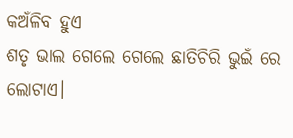କଅଁଳିବ ହୁଏ
ଶତୃ ଭାଲ ଗେଲେ ଗେଲେ ଛାତିଚିରି ଭୁଇଁ ରେ ଲୋଟାଏ।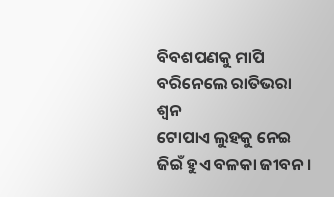ବିବଶପଣକୁ ମାପି ବରିନେଲେ ରାତିଭରା ଶ୍ବନ
ଟୋପାଏ ଲୁହକୁ ନେଇ ଜିଇଁ ହୁଏ ବଳକା ଜୀବନ।